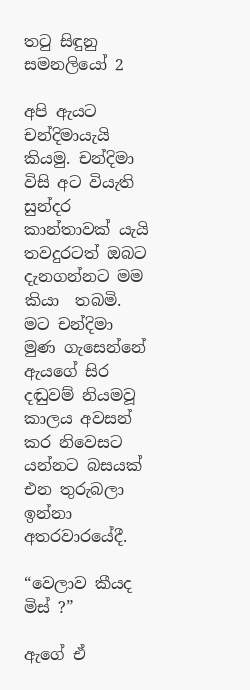තටු සිඳුනු සමනලියෝ 2

අපි ඇයට චන්දිමායැයි කියමු. චන්දිමා විසි අට වියැති සුන්දර කාන්තාවක් යැයි තවදුරටත් ඔබට  දැනගන්නට මම කියා  තබමි. මට චන්දිමා මුණ ගැසෙන්නේ ඇයගේ සිර දඬුවම් නියමවූ කාලය අවසන් කර නිවෙසට යන්නට බසයක් එන තුරුබලා ඉන්නා අතරවාරයේදී.

“වෙලාව කීයද මිස් ?”

ඇගේ ඒ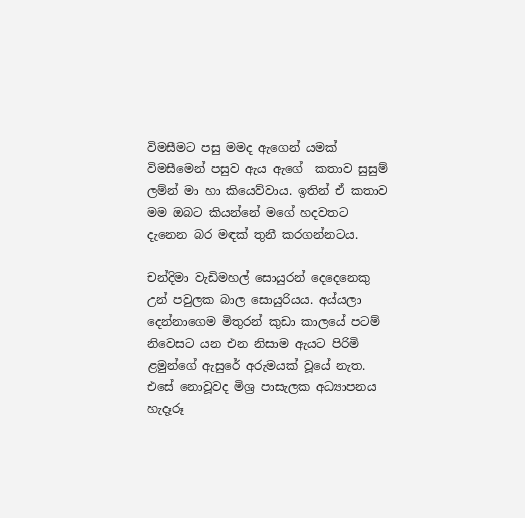විමසීමට පසු මමද ඇගෙන් යමක් විමසීමෙන් පසුව ඇය ඇගේ  කතාව සුසුම් ලම්න් මා හා කියෙව්වාය. ඉතින් ඒ කතාව මම ඔබට කියන්නේ මගේ හදවතට දැනෙන බර මඳක් තුනී කරගන්නටය.

චන්දිමා වැඩිමහල් සොයුරන් දෙදෙනෙකු උන් පවුලක බාල සොයුරියය. අය්යලා දෙන්නාගෙම මිතුරන් කුඩා කාලයේ පටම් නිවෙසට යන එන නිසාම ඇයට පිරිමි ළමුන්ගේ ඇසුරේ අරුමයක් වූයේ නැත. එසේ නොවූවද මිශ්‍ර පාසැලක අධ්‍යාපනය හැදෑරූ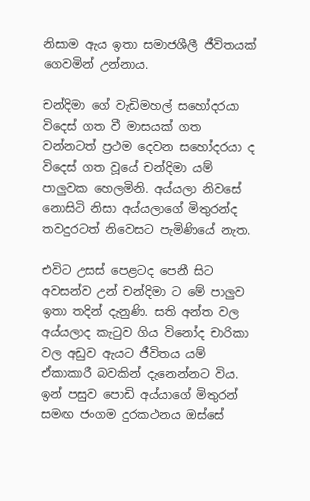නිසාම ඇය ඉතා සමාජශීලී ජීවිතයක් ගෙවමින් උන්නාය.

චන්දිමා ගේ වැඩිමහල් සහෝදරයා විදෙස් ගත වී මාසයක් ගත වන්නටත් ප්‍රථම දෙවන සහෝදරයා ද විදෙස් ගත වූයේ චන්දිමා යම් පාලුවක හෙලමිනි. අය්යලා නිවසේ නොසිටි නිසා අය්යලාගේ මිතුරන්ද තවදුරටත් නිවෙසට පැමිණියේ නැත.

එවිට උසස් පෙළටද පෙනී සිට අවසන්ව උන් චන්දිමා ට මේ පාලුව ඉතා තදින් දැනුණි. සති අන්ත වල අය්යලාද කැටුව ගිය විනෝද චාරිකා වල අඩුව ඇයට ජීවිතය යම් ඒකාකාරී බවකින් දැනෙන්නට විය.  ඉන් පසුව පොඩි අය්යාගේ මිතුරන් සමඟ ජංගම දුරකථනය ඔස්සේ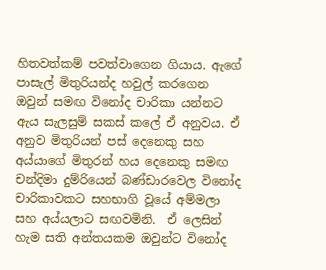හිතවත්කම් පවත්වාගෙන ගියාය. ඇගේ පාසැල් මිතුරියන්ද හවුල් කරගෙන  ඔවුන් සමඟ විනෝද චාරිකා යන්නට ඇය සැලසුම් සකස් කලේ ඒ අනුවය. ඒ අනුව මිතුරියන් පස් දෙනෙකු සහ අය්යාගේ මිතුරන් හය දෙනෙකු සමඟ චන්දිමා දුම්රියෙන් බණ්ඩාරවෙල විනෝද චාරිකාවකට සහභාගි වූයේ අම්මලා සහ අය්යලාට සඟවමිනි.  ඒ ලෙසින් හැම සති අන්තයකම ඔවුන්ට විනෝද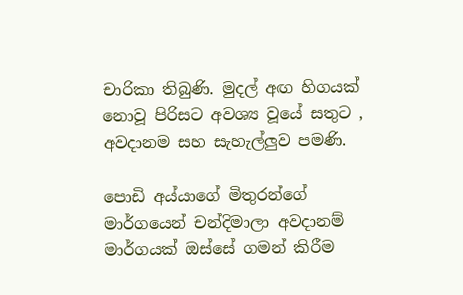චාරිකා තිබුණි. මුදල් අඟ හිගයක් නොවූ පිරිසට අවශ්‍ය වූයේ සතුට , අවදානම සහ සැහැල්ලුව පමණි.

පොඩි අය්යාගේ මිතුරන්ගේ මාර්ගයෙන් චන්දිමාලා අවදානම් මාර්ගයක් ඔස්සේ ගමන් කිරීම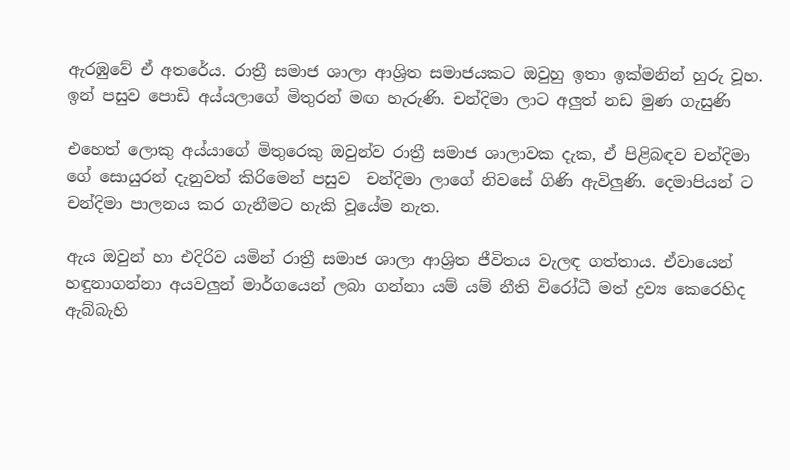ඇරඹුවේ ඒ අතරේය. රාත්‍රී සමාජ ශාලා ආශ්‍රිත සමාජයකට ඔවුහු ඉතා ඉක්මනින් හුරු වූහ. ඉන් පසුව පොඩි අය්යලාගේ මිතුරන් මඟ හැරුණි. චන්දිමා ලාට අලුත් නඩ මුණ ගැසුණි

එහෙත් ලොකු අය්යාගේ මිතුරෙකු ඔවුන්ව රාත්‍රී සමාජ ශාලාවක දැක, ඒ පිළිබඳව චන්දිමා ගේ සොයුරන් දැනුවත් කිරිමෙන් පසුව  චන්දිමා ලාගේ නිවසේ ගිණි ඇවිලුණි. දෙමාපියන් ට චන්දිමා පාලනය කර ගැනීමට හැකි වූයේම නැත.

ඇය ඔවුන් හා එදිරිව යමින් රාත්‍රී සමාජ ශාලා ආශ්‍රිත ජීවිතය වැලඳ ගත්තාය. ඒවායෙන් හඳුනාගන්නා අයවලුන් මාර්ගයෙන් ලබා ගන්නා යම් යම් නීති විරෝධී මත් ද්‍රව්‍ය කෙරෙහිද  ඇබ්බැහි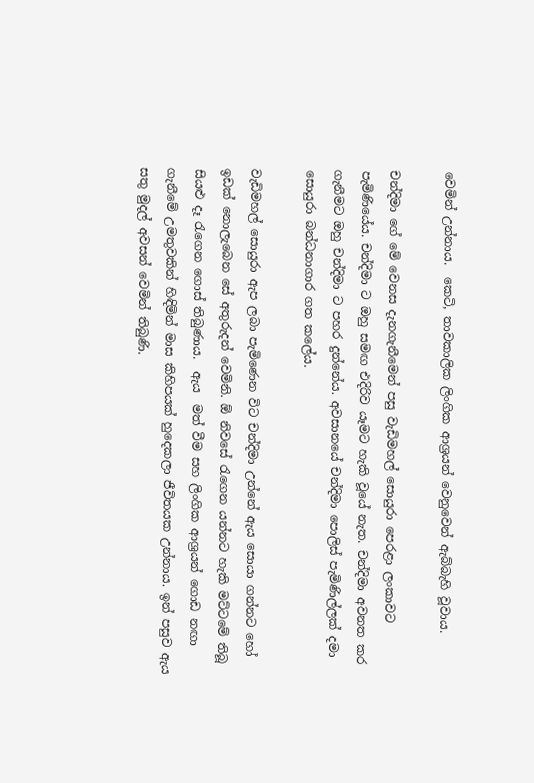වෙමින් උන්නාය.  කෙටි, තාවකාලික ලිංගික ආශ්‍රයන් වෙනුවෙන් ඇබ්බැහි වූවාය.

චන්දිමා ගේ මේ වෙනස දැනගැනීමෙන් පසු වැඩිමහල් සොයුරා පෙරළා ලංකාවට පැමිණියේය. චන්දිමා ට ඔහු සමඟ එදිරිව යෑමට හැකි වූයේ නැත. චන්දිමා අවනත කර ගැනීමට ඔහු චන්දිමා ට පහර දුන්නේය. අවසානයේ චන්දිමා පොලිස් පැමිණිල්ලක් දමා සොයුරා බන්ධනාගාර ගත කලේය.

වැඩිමහල් සොයුරා ඇප ලබා පැමිණෙන විට චන්දිමා උන්නේ ඇය සොයා ගන්නට හෝ ඉඩක් නොලැබෙන සේ අතුරුදන් වෙමිනි. ඕ නිවසේ රැගෙන යන්නට හැකි මට්ටමේ තිබූ සියළු දෑ රැගෙන ගොස් තිබුණාය.  ඇය  මත් වීම සහ ලිංගික ආශ්‍රයන් ගොඩ නඟා ගැනීමේ උමතුවකින් හිඳිමින් මාස කිහිපයක් හුදෙකලා ජීවිතයක උන්නාය. ඉන් පසුව ඇය සතු මුදල් අවසන් වෙමින් තිබුණි.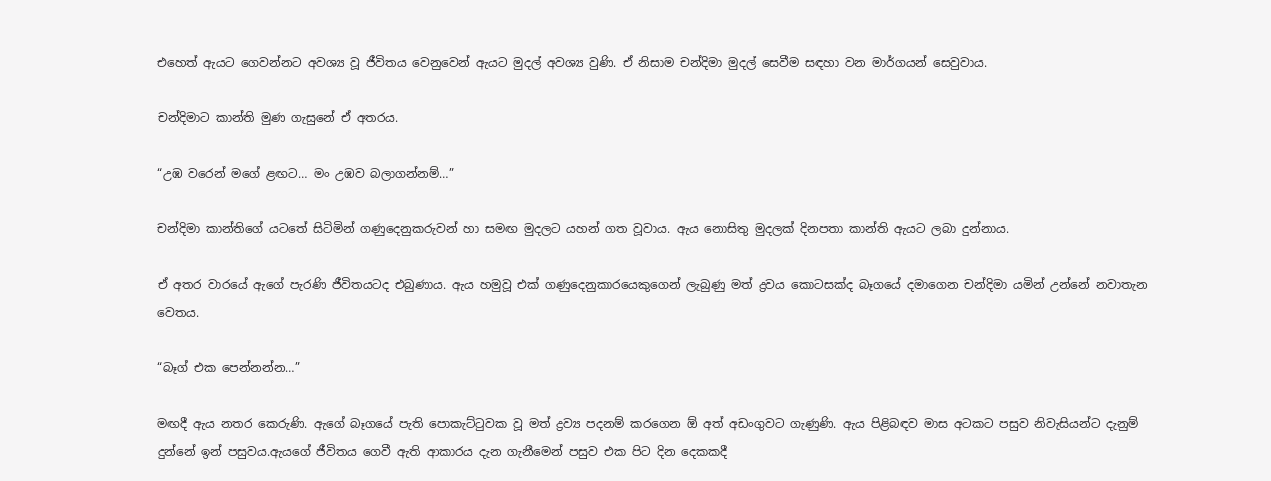එහෙත් ඇයට ගෙවන්නට අවශ්‍ය වූ ජීවිතය වෙනුවෙන් ඇයට මුදල් අවශ්‍ය වුණි. ඒ නිසාම චන්දිමා මුදල් සෙවීම සඳහා වන මාර්ගයන් සෙවුවාය.

චන්දිමාට කාන්ති මුණ ගැසුනේ ඒ අතරය.

“උඹ වරෙන් මගේ ළඟට… මං උඹව බලාගන්නම්…”

චන්දිමා කාන්තිගේ යටතේ සිටිමින් ගණුදෙනුකරුවන් හා සමඟ මුදලට යහන් ගත වූවාය. ඇය නොසිතු මුදලක් දිනපතා කාන්ති ඇයට ලබා දුන්නාය.

ඒ අතර වාරයේ ඇගේ පැරණි ජීවිතයටද එබුණාය. ඇය හමුවූ එක් ගණුදෙනුකාරයෙකුගෙන් ලැබුණු මත් ද්‍රවය කොටසක්ද බෑගයේ දමාගෙන චන්දිමා යමින් උන්නේ නවාතැන වෙතය.

“බෑග් එක පෙන්නන්න…”

මඟදී ඇය නතර කෙරුණි. ඇගේ බෑගයේ පැති පොකැට්ටුවක වූ මත් ද්‍රව්‍ය පදනම් කරගෙන ඕ අත් අඩංගුවට ගැණුණි. ඇය පිළිබඳව මාස අටකට පසුව නිවැසියන්ට දැනුම් දුන්නේ ඉන් පසුවය.ඇයගේ ජීවිතය ගෙවී ඇති ආකාරය දැන ගැනීමෙන් පසුව එක පිට දින දෙකකදී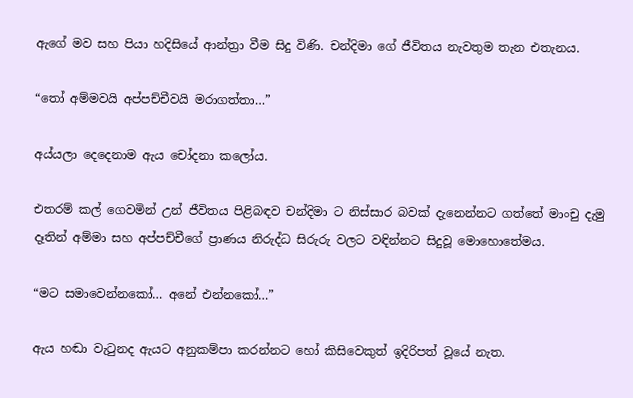ඇගේ මව සහ පියා හදිසියේ ආන්ත්‍රා වීම සිදු විණි. චන්දිමා ගේ ජීවිතය නැවතුම තැන එතැනය.

“තෝ අම්මවයි අප්පච්චීවයි මරාගත්තා…”

අය්යලා දෙදෙනාම ඇය චෝදනා කලෝය.

එතරම් කල් ගෙවමින් උන් ජීවිත‍ය පිළිබඳව චන්දිමා ට නිස්සාර බවක් දැනෙන්නට ගත්තේ මාංචු දැමු දෑතින් අම්මා සහ අප්පච්චීගේ ප්‍රාණය නිරුද්ධ සිරුරු වලට වඳින්නට සිදුවූ මොහොතේමය.

“මට සමාවෙන්නකෝ… අනේ එන්නකෝ…”

ඇය හඬා වැටුනද ඇයට අනුකම්පා කරන්නට හෝ කිසිවෙකුත් ඉදිරිපත් වූයේ නැත.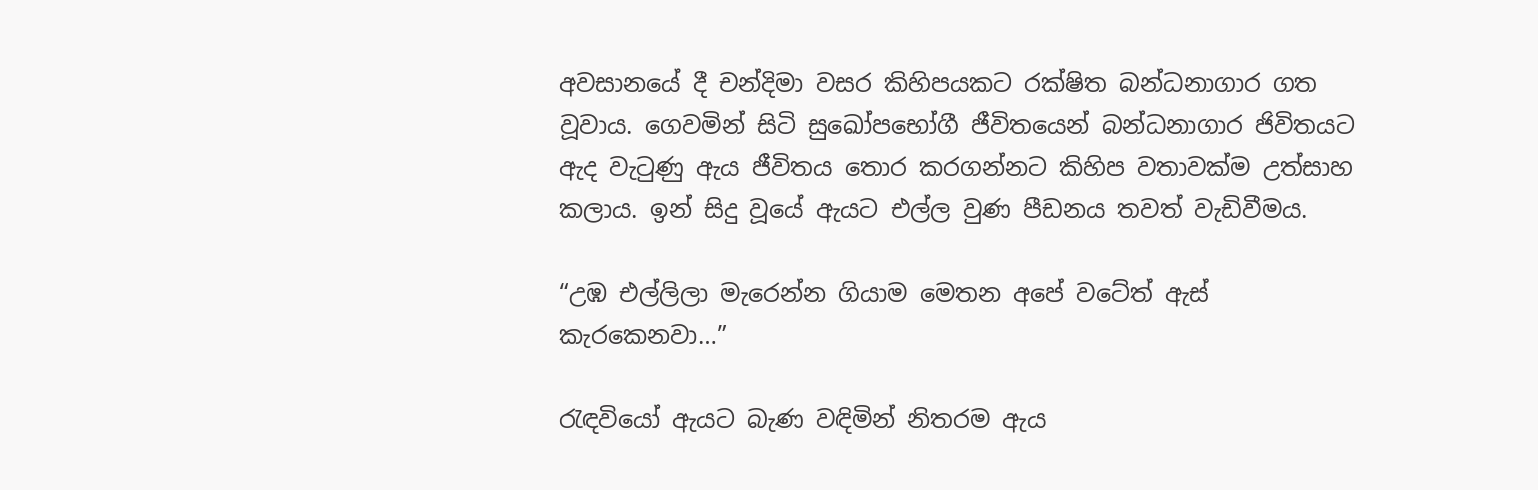අවසානයේ දී චන්දිමා වසර කිහිපයකට රක්ෂිත බන්ධනාගාර ගත වූවාය. ගෙවමින් සිටි සුඛෝපභෝගී ජීවිතයෙන් බන්ධනාගාර ජිවිතයට ඇද වැටුණු ඇය ජීවිතය තොර කරගන්නට කිහිප වතාවක්ම උත්සාහ කලාය. ඉන් සිදු වූයේ ඇයට එල්ල වුණ පීඩනය තවත් වැඩිවීමය.

“උඹ එල්ලිලා මැරෙන්න ගියාම මෙතන අපේ වටේත් ඇස් කැරකෙනවා…”

රැඳවියෝ ඇයට බැණ වඳිමින් නිතරම ඇය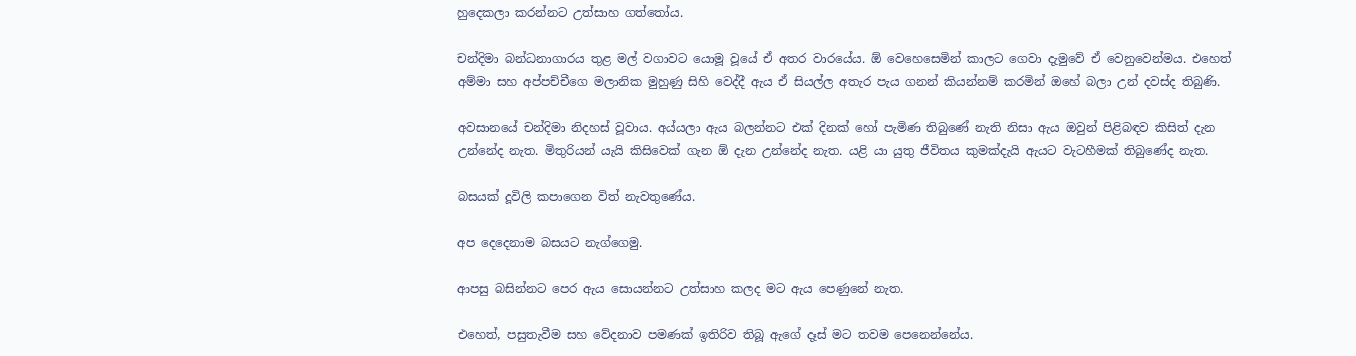හුදෙකලා කරන්නට උත්සාහ ගත්තෝය.

චන්දිමා බන්ධනාගාරය තුළ මල් වගාවට යොමූ වූයේ ඒ අතර වාරයේය. ඕ වෙහෙසෙමින් කාලට ගෙවා දැමුවේ ඒ වෙනුවෙන්මය. එහෙත් අම්මා සහ අප්පච්චීගෙ මලානික මුහුණු සිහි වෙද්දී ඇය ඒ සියල්ල අතැර පැය ගනන් කියන්නම් කරමින් ඔහේ බලා උන් දවස්ද තිබුණි.

අවසානයේ චන්දිමා නිදහස් වූවාය. අය්යලා ඇය බලන්නට එක් දිනක් හෝ පැමිණ තිබුණේ නැති නිසා ඇය ඔවුන් පිළිබඳව කිසිත් දැන උන්නේද නැත. මිතුරියන් යැයි කිසිවෙක් ගැන ඕ දැන උන්නේද නැත. යළි යා යුතු ජීවිතය කුමක්දැයි ඇයට වැටහීමක් තිබුණේද නැත.

බසයක් දූවිලි කපාගෙන විත් නැවතුණේය.

අප දෙදෙනාම බසයට නැග්ගෙමු.

ආපසු බසින්නට පෙර ඇය සොයන්නට උත්සාහ කලද මට ඇය පෙණුනේ නැත.

එහෙත්, පසුතැවීම සහ වේදනාව පමණක් ඉතිරිව තිබූ ඇගේ දෑස් මට තවම පෙනෙන්නේය.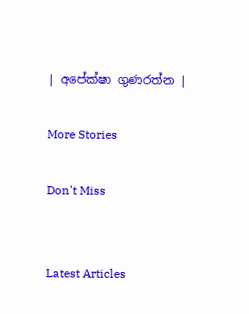| අපේක්ෂා ගුණරත්න |

More Stories

Don't Miss


Latest Articles